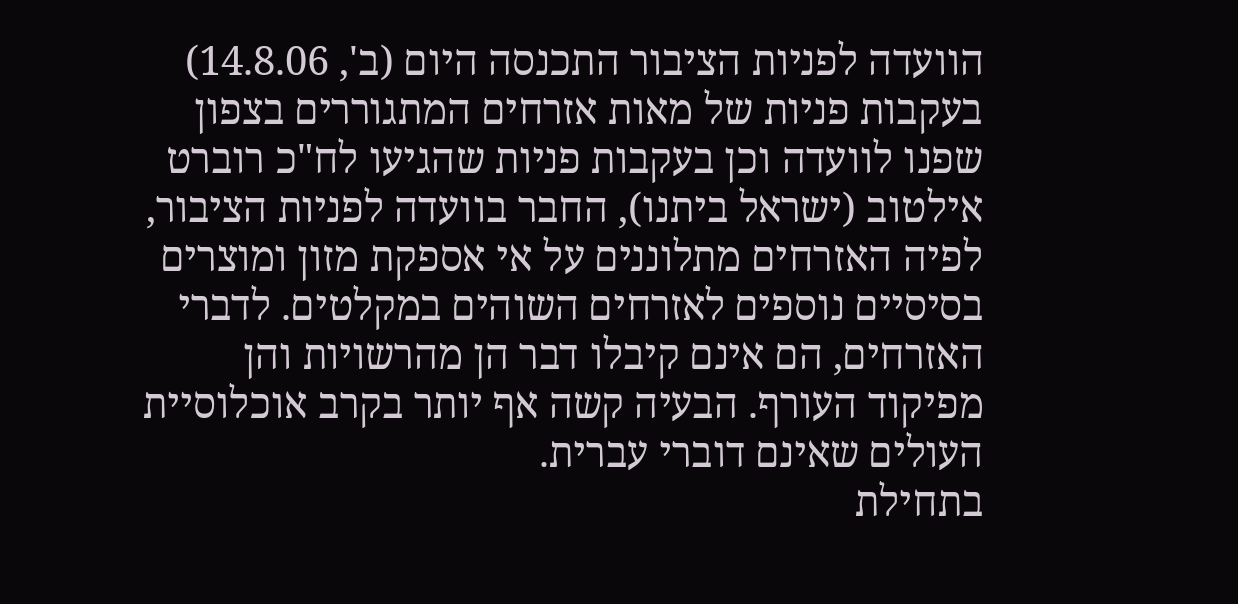הוועדה לפניות הציבור התכנסה היום (ב', 14.8.06) בעקבות פניות של מאות אזרחים המתגוררים בצפון שפנו לוועדה וכן בעקבות פניות שהגיעו לח"כ רוברט אילטוב (ישראל ביתנו), החבר בוועדה לפניות הציבור, לפיה האזרחים מתלוננים על אי אספקת מזון ומוצרים בסיסיים נוספים לאזרחים השוהים במקלטים. לדברי האזרחים, הם אינם קיבלו דבר הן מהרשויות והן מפיקוד העורף. הבעיה קשה אף יותר בקרב אוכלוסיית העולים שאינם דוברי עברית.
בתחילת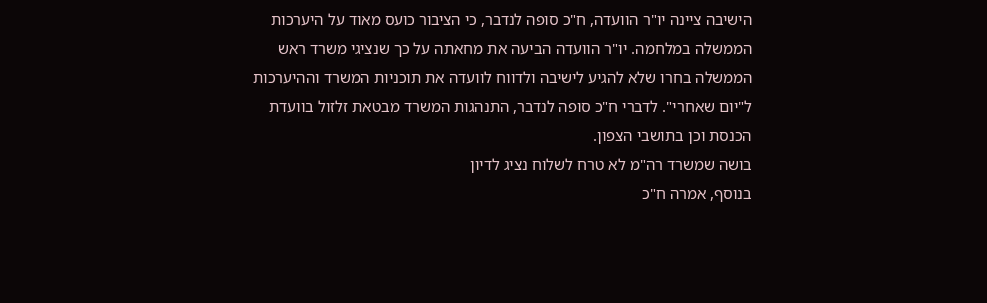הישיבה ציינה יו"ר הוועדה, ח"כ סופה לנדבר, כי הציבור כועס מאוד על היערכות הממשלה במלחמה. יו"ר הוועדה הביעה את מחאתה על כך שנציגי משרד ראש הממשלה בחרו שלא להגיע לישיבה ולדווח לוועדה את תוכניות המשרד וההיערכות ל"יום שאחרי". לדברי ח"כ סופה לנדבר, התנהגות המשרד מבטאת זלזול בוועדת הכנסת וכן בתושבי הצפון.
בושה שמשרד רה"מ לא טרח לשלוח נציג לדיון
בנוסף, אמרה ח"כ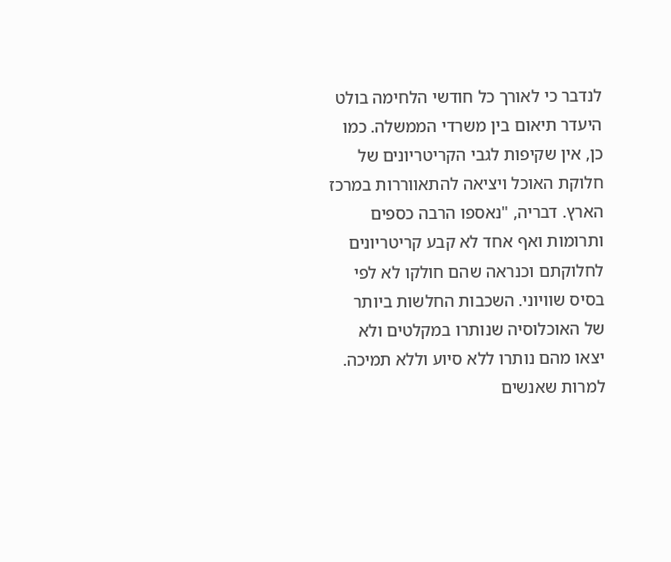לנדבר כי לאורך כל חודשי הלחימה בולט היעדר תיאום בין משרדי הממשלה. כמו כן, אין שקיפות לגבי הקריטריונים של חלוקת האוכל ויציאה להתאווררות במרכז הארץ. דבריה, "נאספו הרבה כספים ותרומות ואף אחד לא קבע קריטריונים לחלוקתם וכנראה שהם חולקו לא לפי בסיס שוויוני. השכבות החלשות ביותר של האוכלוסיה שנותרו במקלטים ולא יצאו מהם נותרו ללא סיוע וללא תמיכה. למרות שאנשים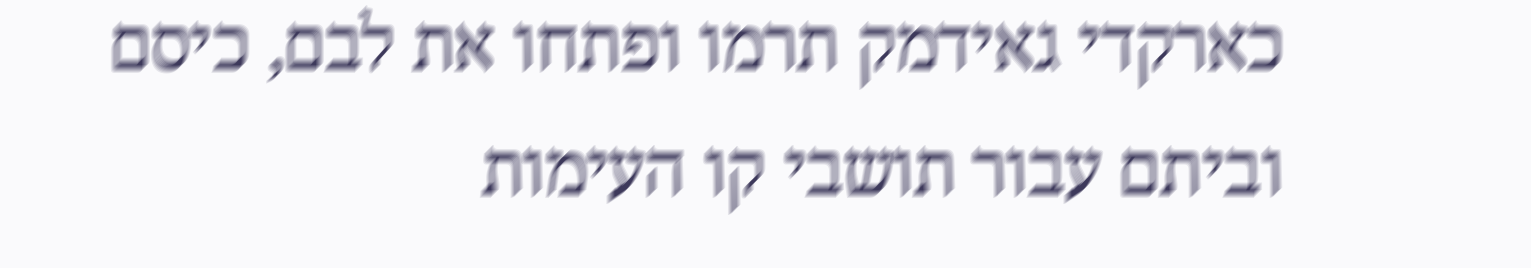כארקדי גאידמק תרמו ופתחו את לבם, כיסם וביתם עבור תושבי קו העימות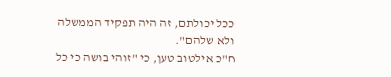ככל יכולתם, זה היה תפקיד הממשלה ולא שלהם".
ח"כ אילטוב טען, כי "זוהי בושה כי כל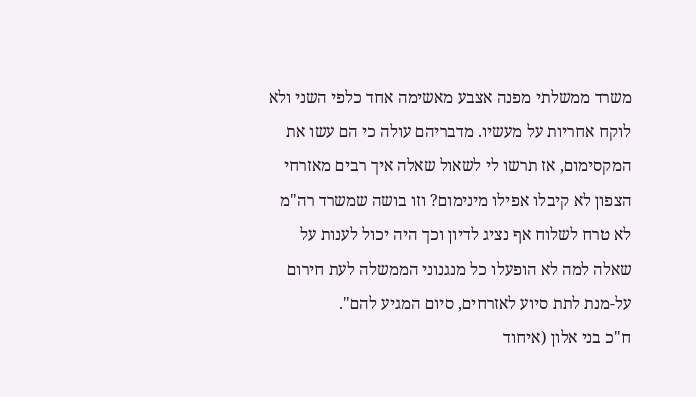משרד ממשלתי מפנה אצבע מאשימה אחד כלפי השני ולא לוקח אחריות על מעשיו. מדבריהם עולה כי הם עשו את המקסימום, אז תרשו לי לשאול שאלה איך רבים מאזרחי הצפון לא קיבלו אפילו מינימום? וזו בושה שמשרד רה"מ לא טרח לשלוח אף נציג לדיון וכך היה יכול לענות על שאלה למה לא הופעלו כל מנגנוני הממשלה לעת חירום על-מנת לתת סיוע לאזרחים, סיום המגיע להם".
ח"כ בני אלון (איחוד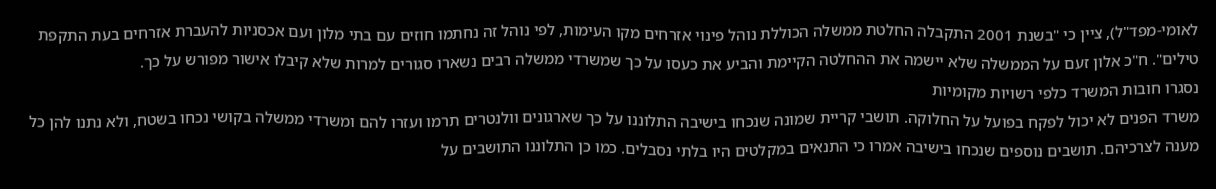לאומי-מפד"ל), ציין כי "בשנת 2001 התקבלה החלטת ממשלה הכוללת נוהל פינוי אזרחים מקו העימות, לפי נוהל זה נחתמו חוזים עם בתי מלון ועם אכסניות להעברת אזרחים בעת התקפת טילים". ח"כ אלון זעם על הממשלה שלא יישמה את ההחלטה הקיימת והביע את כעסו על כך שמשרדי ממשלה רבים נשארו סגורים למרות שלא קיבלו אישור מפורש על כך.
נסגרו חובות המשרד כלפי רשויות מקומיות
משרד הפנים לא יכול לפקח בפועל על החלוקה. תושבי קריית שמונה שנכחו בישיבה התלוננו על כך שארגונים וולנטרים תרמו ועזרו להם ומשרדי ממשלה בקושי נכחו בשטח, ולא נתנו להן כל מענה לצרכיהם. תושבים נוספים שנכחו בישיבה אמרו כי התנאים במקלטים היו בלתי נסבלים. כמו כן התלוננו התושבים על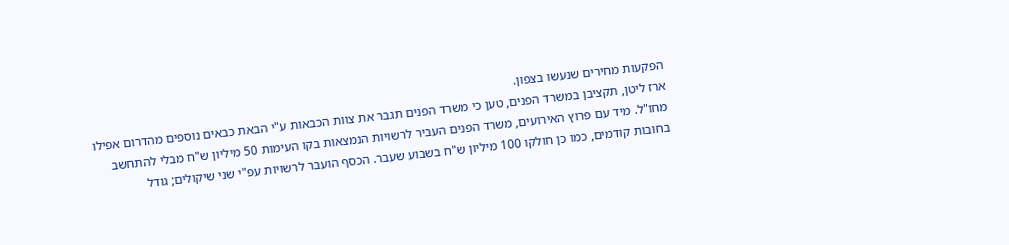הפקעות מחירים שנעשו בצפון.
ארז ליטן, תקציבן במשרד הפנים, טען כי משרד הפנים תגבר את צוות הכבאות ע"י הבאת כבאים נוספים מהדרום אפילו מחו"ל. מיד עם פרוץ האירועים, משרד הפנים העביר לרשויות הנמצאות בקו העימות 50 מיליון ש"ח מבלי להתחשב בחובות קודמים, כמו כן חולקו 100 מיליון ש"ח בשבוע שעבר. הכסף הועבר לרשויות עפ"י שני שיקולים; גודל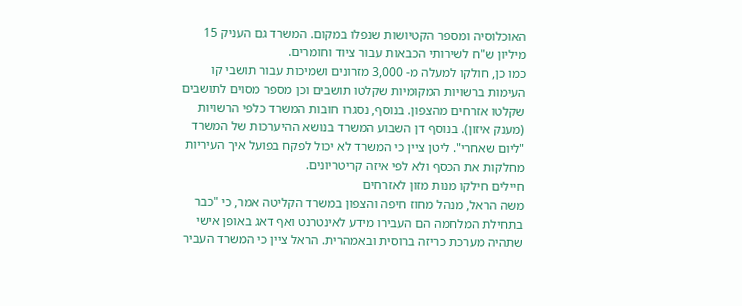האוכלוסיה ומספר הקטיושות שנפלו במקום. המשרד גם העניק 15 מיליון ש"ח לשירותי הכבאות עבור ציוד וחומרים.
כמו כן, חולקו למעלה מ- 3,000 מזרונים ושמיכות עבור תושבי קו העימות ברשויות המקומיות שקלטו תושבים וכן מספר מסוים לתושבים שקלטו אזרחים מהצפון. בנוסף, נסגרו חובות המשרד כלפי הרשויות (מענק איזון). בנוסף דן השבוע המשרד בנושא ההיערכות של המשרד "ליום שאחרי". ליטן ציין כי המשרד לא יכול לפקח בפועל איך העיריות מחלקות את הכסף ולא לפי איזה קריטריונים.
חיילים חילקו מנות מזון לאזרחים
משה הראל, מנהל מחוז חיפה והצפון במשרד הקליטה אמר, כי "כבר בתחילת המלחמה הם העבירו מידע לאינטרנט ואף דאג באופן אישי שתהיה מערכת כריזה ברוסית ובאמהרית. הראל ציין כי המשרד העביר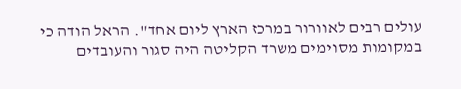עולים רבים לאוורור במרכז הארץ ליום אחד". הראל הודה כי במקומות מסוימים משרד הקליטה היה סגור והעובדים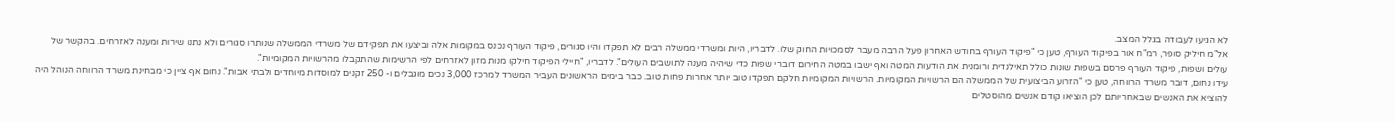לא הגיעו לעבודה בגלל המצב.
אל"מ חיליק סופר, רמ"ח אור בפיקוד העורף, טען כי "פיקוד העורף בחודש האחרון פעל הרבה מעבר לסמכויות החוק שלו. לדבריו, היות ומשרדי ממשלה רבים לא תפקדו והיו סגורים, פיקוד העורף נכנס במקומות אלה וביצעו את תפקידם של משרדי הממשלה שנותרו סגורים ולא נתנו שירות ומענה לאזרחים. בהקשר של עולים ושפות, פיקוד העורף פרסם בשפות שונות כולל תאילנדית ורומנית את הודעות המטה ואף ישבו במטה החירום דוברי שפות כדי שיהיה מענה לתושבים העולים". לדבריו, "חיילי הפיקוד חילקו מנות מזון לאזרחים לפי הרשימות שהתקבלו מהרשויות המקומיות".
עידו נחום, דובר משרד הרווחה, טען כי "הזרוע הביצועית של הממשלה הם הרשויות המקומיות. הרשויות המקומיות חלקם תפקדו טוב יותר אחרות פחות טוב. כבר בימים הראשונים העביר המשרד למרכז 3,000 נכים מוגבלים ו- 250 זקנים למוסדות מיוחדים ולבתי אבות". נחום אף ציין כי מבחינת משרד הרווחה הנוהל היה להוציא את האנשים שבאחריותם לכן הוציאו קודם אנשים מהוסטלים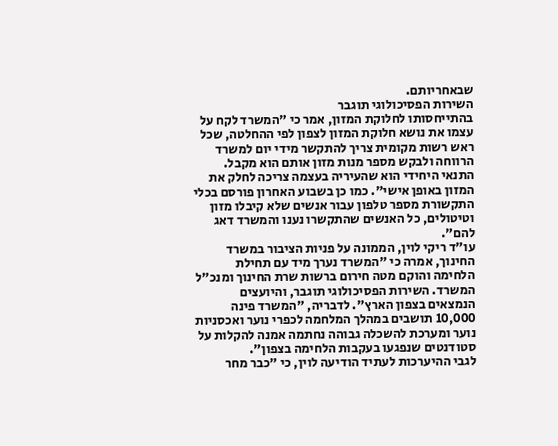שבאחריותם.
השירות הפסיכולוגי תוגבר
בהתייחסותו לחלוקת המזון, אמר כי "המשרד לקח על עצמו את נושא חלוקת המזון לצפון לפי ההחלטה, שכל ראש רשות מקומית צריך להתקשר מידי יום למשרד הרווחה ולבקש מספר מנות מזון אותם הוא מקבל. התנאי היחידי הוא שהעיריה בעצמה צריכה לחלק את המזון באופן אישי". כמו כן בשבוע האחרון פורסם בכלי התקשורת מספר טלפון עבור אנשים שלא קיבלו מזון וטיטולים, כל האנשים שהתקשרו נענו והמשרד דאג להם".
עו"ד ריקי לוין, הממונה על פניות הציבור במשרד החינוך, אמרה כי "המשרד נערך מיד עם תחילת הלחימה והוקם מטה חירום ברשות שרת החינוך ומנכ"ל המשרד. השירות הפסיכולוגי תוגבר, והיועצים הנמצאים בצפון הארץ". לדבריה, "המשרד פינה 10,000 תושבים במהלך המלחמה לכפרי נוער ואכסניות נוער ומערכת להשכלה גבוהה נחתמה אמנה להקלות על סטודנטים שנפגעו בעקבות הלחימה בצפון".
לגבי ההיערכות לעתיד הודיעה לוין, כי "כבר מחר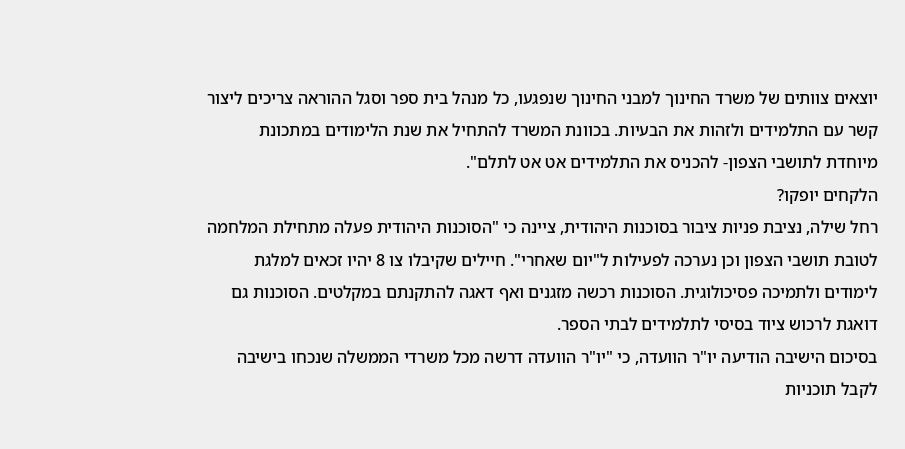יוצאים צוותים של משרד החינוך למבני החינוך שנפגעו, כל מנהל בית ספר וסגל ההוראה צריכים ליצור קשר עם התלמידים ולזהות את הבעיות. בכוונת המשרד להתחיל את שנת הלימודים במתכונת מיוחדת לתושבי הצפון- להכניס את התלמידים אט אט לתלם".
הלקחים יופקו?
רחל שילה, נציבת פניות ציבור בסוכנות היהודית, ציינה כי "הסוכנות היהודית פעלה מתחילת המלחמה לטובת תושבי הצפון וכן נערכה לפעילות ל"יום שאחרי". חיילים שקיבלו צו 8 יהיו זכאים למלגת לימודים ולתמיכה פסיכולוגית. הסוכנות רכשה מזגנים ואף דאגה להתקנתם במקלטים. הסוכנות גם דואגת לרכוש ציוד בסיסי לתלמידים לבתי הספר.
בסיכום הישיבה הודיעה יו"ר הוועדה, כי "יו"ר הוועדה דרשה מכל משרדי הממשלה שנכחו בישיבה לקבל תוכניות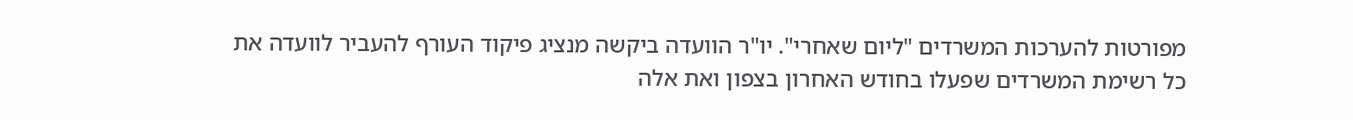מפורטות להערכות המשרדים "ליום שאחרי". יו"ר הוועדה ביקשה מנציג פיקוד העורף להעביר לוועדה את כל רשימת המשרדים שפעלו בחודש האחרון בצפון ואת אלה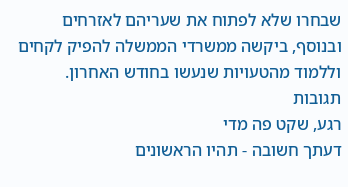שבחרו שלא לפתוח את שעריהם לאזרחים ובנוסף, ביקשה ממשרדי הממשלה להפיק לקחים וללמוד מהטעויות שנעשו בחודש האחרון.
תגובות
רגע, שקט פה מדי
דעתך חשובה - תהיו הראשונים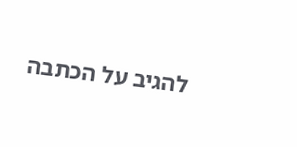להגיב על הכתבה